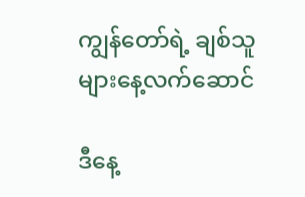ကျွန်တော်ရဲ့ ချစ်သူများနေ့လက်ဆောင်

ဒီနေ့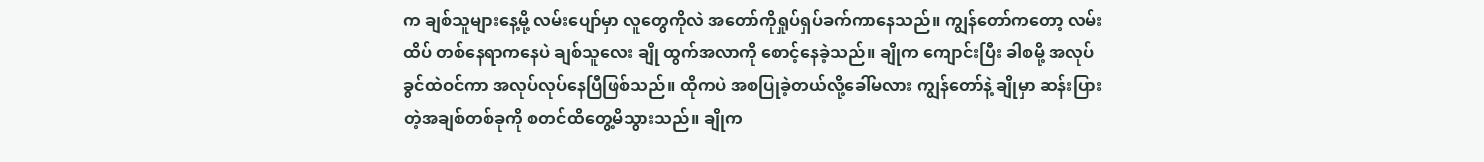က ချစ်သူများနေ့မို့ လမ်းပျော်မှာ လူတွေကိုလဲ အတော်ကိုရှုပ်ရှပ်ခက်ကာနေသည်။ ကျွန်တော်ကတော့ လမ်းထိပ် တစ်နေရာကနေပဲ ချစ်သူလေး ချို ထွက်အလာကို စောင့်နေခဲ့သည်။ ချိုက ကျောင်းပြီး ခါစမို့ အလုပ်ခွင်ထဲဝင်ကာ အလုပ်လုပ်နေပြီဖြစ်သည်။ ထိုကပဲ အစပြုခဲ့တယ်လို့ခေါ်မလား ကျွန်တော်နဲ့ ချိုမှာ ဆန်းပြားတဲ့အချစ်တစ်ခုကို စတင်ထိတွေ့မိသွားသည်။ ချိုက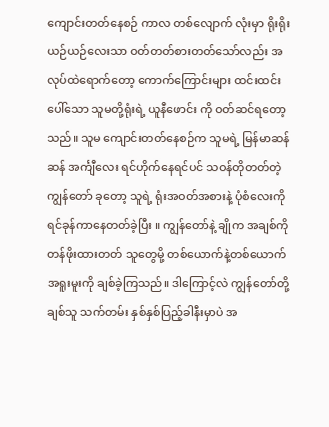ကျောင်းတတ်နေစဉ် ကာလ တစ်လျောက် လုံးမှာ ရိုးရိုးယဉ်ယဉ်လေးသာ ဝတ်တတ်စားတတ်သော်လည်း အလုပ်ထဲရောက်တော့ ကောက်ကြောင်းများ ထင်းထင်းပေါ်သော သူမတို့ရုံးရဲ့ ယူနီဖောင်း ကို ဝတ်ဆင်ရတော့သည်။ သူမ ကျောင်းတတ်နေစဉ်က သူမရဲ့ မြန်မာဆန်ဆန် အင်္ကျီလေး ရင်ဟိုက်နေရင်ပင် သဝန်တိုတတ်တဲ့ ကျွန်တော် ခုတော့ သူရဲ့ ရုံးအဝတ်အစားနဲ့ ပုံစံလေးကို ရင်ခုန်ကာနေတတ်ခဲ့ပြီး ။ ကျွန်တော်နဲ့ ချိုက အချစ်ကို တန်ဖိုးထားတတ် သူတွေမို့ တစ်ယောက်နဲ့တစ်ယောက် အရူးမူးကို ချစ်ခဲ့ကြသည်။ ဒါကြောင့်လဲ ကျွန်တော်တို့ ချစ်သူ သက်တမ်း နှစ်နှစ်ပြည့်ခါနီးမှာပဲ အ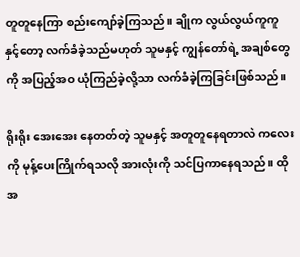တူတူနေကြာ စည်းကျော်ခဲ့ကြသည်။ ချိုက လွယ်လွယ်ကူကူနှင့်တော့ လက်ခံခဲ့သည်မဟုတ် သူမနှင့် ကျွန်တော်ရဲ့ အချစ်တွေကို အပြည့်အဝ ယုံကြည်ခဲ့လို့သာ လက်ခံခဲ့ကြခြင်းဖြစ်သည်။

ရိုးရိုး အေးအေး နေတတ်တဲ့ သူမနှင့် အတူတူနေရတာလဲ ကလေးကို မုန့်ပေးကြိုက်ရသလို အားလုံးကို သင်ပြကာနေရသည်။ ထိုအ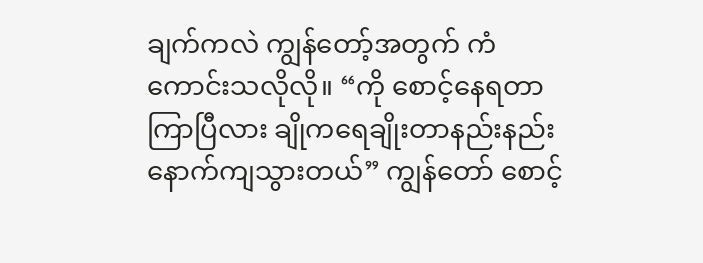ချက်ကလဲ ကျွန်တော့်အတွက် ကံကောင်းသလိုလို။ “ကို စောင့်နေရတာ ကြာပြီလား ချိုကရေချိုးတာနည်းနည်း နောက်ကျသွားတယ်” ကျွန်တော် စောင့်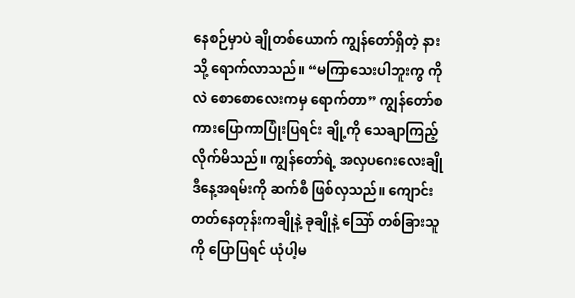နေစဉ်မှာပဲ ချိုတစ်ယောက် ကျွန်တော်ရှိတဲ့ နားသို့ ရောက်လာသည်။ “မကြာသေးပါဘူးကွ ကိုလဲ စောစောလေးကမှ ရောက်တာ” ကျွန်တော်စကားပြောကာပြုံးပြရင်း ချို့ကို သေချာကြည့်လိုက်မိသည်။ ကျွန်တော်ရဲ့ အလှပဂေးလေးချို ဒီနေ့အရမ်းကို ဆက်စီ ဖြစ်လှသည်။ ကျောင်းတတ်နေတုန်းကချိုနဲ့ ခုချိုနဲ့ သြော် တစ်ခြားသူကို ပြောပြရင် ယုံပါ့မ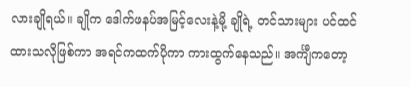လားချိုရယ်။ ချိုက ဒေါက်ဖနပ်အမြင့်လေးနဲ့မို့ ချိုရဲ့ တင်သားများ ပင်ထင်ထားသလိုဖြစ်ကာ အရင်ကထက်ပိုကာ ကားထွက်နေသည်။ အင်္ကျီကတော့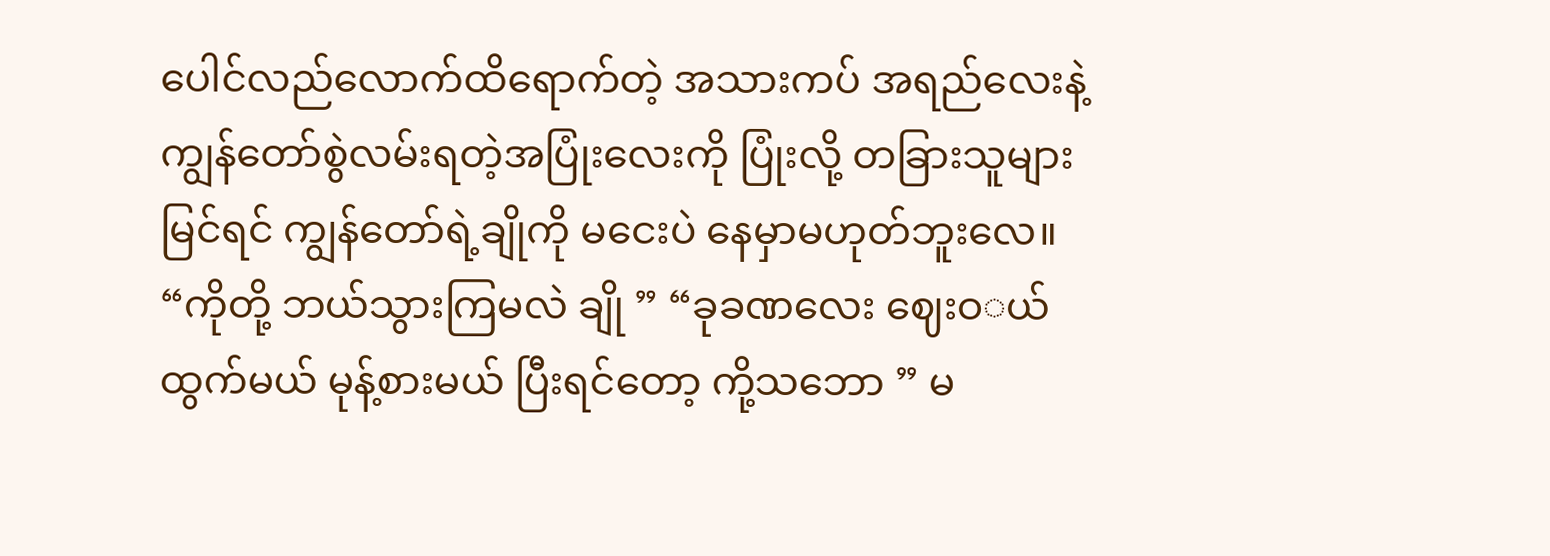ပေါင်လည်လောက်ထိရောက်တဲ့ အသားကပ် အရည်လေးနဲ့ ကျွန်တော်စွဲလမ်းရတဲ့အပြုံးလေးကို ပြုံးလို့ တခြားသူများမြင်ရင် ကျွန်တော်ရဲ့ချိုကို မငေးပဲ နေမှာမဟုတ်ဘူးလေ။ “ကိုတို့ ဘယ်သွားကြမလဲ ချို ” “ခုခဏလေး ဈေးဝ◌ယ် ထွက်မယ် မုန့်စားမယ် ပြီးရင်တော့ ကို့သဘော ” မ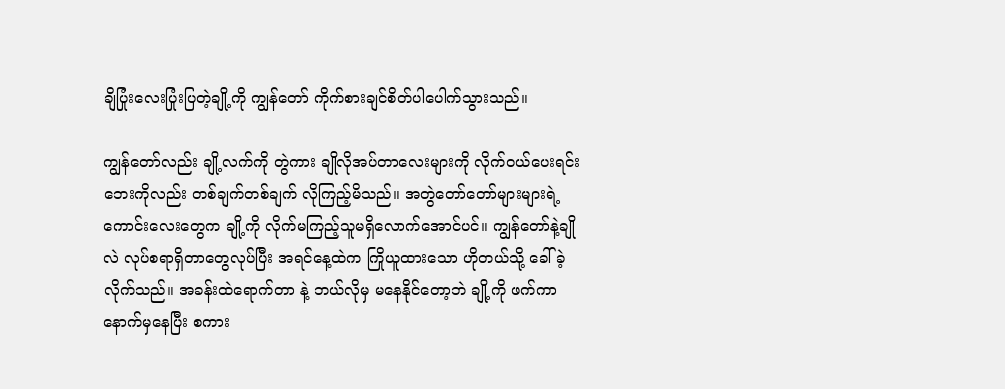ချိပြုံးလေးပြုံးပြတဲ့ချို့ကို ကျွန်တော် ကိုက်စားချင်စိတ်ပါပေါက်သွားသည်။

ကျွန်တော်လည်း ချို့လက်ကို တွဲကား ချိုလိုအပ်တာလေးများကို လိုက်ဝယ်ပေးရင်း ဘေးကိုလည်း တစ်ချက်တစ်ချက် လိုကြည့်မိသည်။ အတွဲတော်တော်များများရဲ့ ကောင်းလေးတွေက ချို့ကို လိုက်မကြည့်သူမရှိလောက်အောင်ပင်။ ကျွန်တော်နဲ့ချိုလဲ လုပ်စရာရှိတာတွေလုပ်ပြီး အရင်နေ့ထဲက ကြိုယူထားသော ဟိုတယ်သို့ ခေါ်ခဲ့လိုက်သည်။ အခန်းထဲရောက်တာ နဲ့ ဘယ်လိုမှ မနေနိုင်တော့ဘဲ ချို့ကို ဖက်ကာ နောက်မှနေပြီး စကား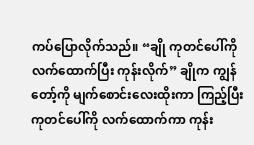ကပ်ပြောလိုက်သည်။ “ချို ကုတင်ပေါ်ကို လက်ထောက်ပြီး ကုန်းလိုက်” ချိုက ကျွန်တော့်ကို မျက်စောင်းလေးထိုးကာ ကြည့်ပြီး ကုတင်ပေါ်ကို လက်ထောက်ကာ ကုန်း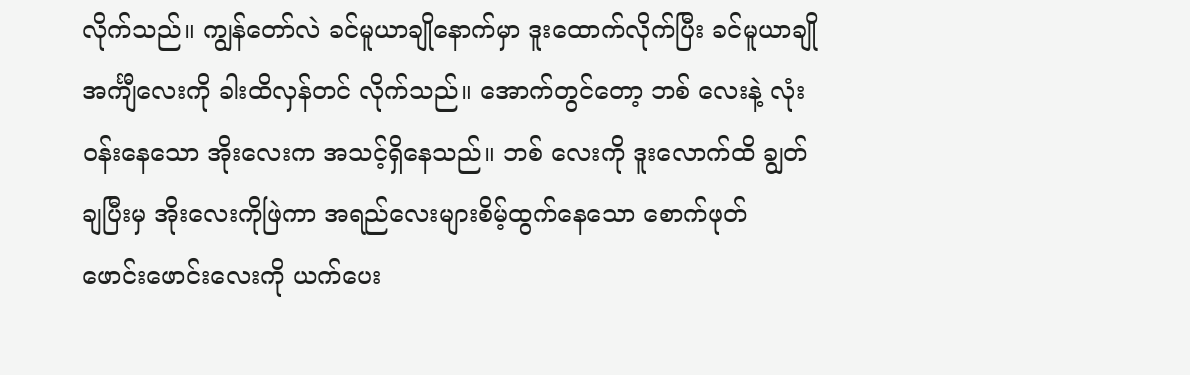လိုက်သည်။ ကျွန်တော်လဲ ခင်မူယာချိုနောက်မှာ ဒူးထောက်လိုက်ပြီး ခင်မူယာချို အင်္ကျီလေးကို ခါးထိလှန်တင် လိုက်သည်။ အောက်တွင်တော့ ဘစ် လေးနဲ့ လုံးဝန်းနေသော အိုးလေးက အသင့်ရှိနေသည်။ ဘစ် လေးကို ဒူးလောက်ထိ ချွတ်ချပြီးမှ အိုးလေးကိုဖြဲကာ အရည်လေးများစိမ့်ထွက်နေသော စောက်ဖုတ် ဖောင်းဖောင်းလေးကို ယက်ပေး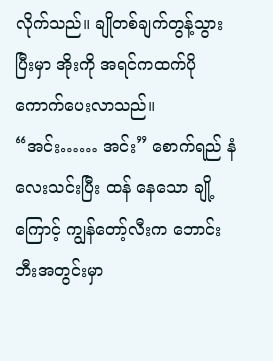လိုက်သည်။ ချိုတစ်ချက်တွန့်သွားပြီးမှာ အိုးကို အရင်ကထက်ပို ကောက်ပေးလာသည်။ “အင်း…… အင်း” စောက်ရည် နံလေးသင်းပြီး ထန် နေသော ချို့ကြောင့် ကျွန်တော့်လီးက ဘောင်းဘီးအတွင်းမှာ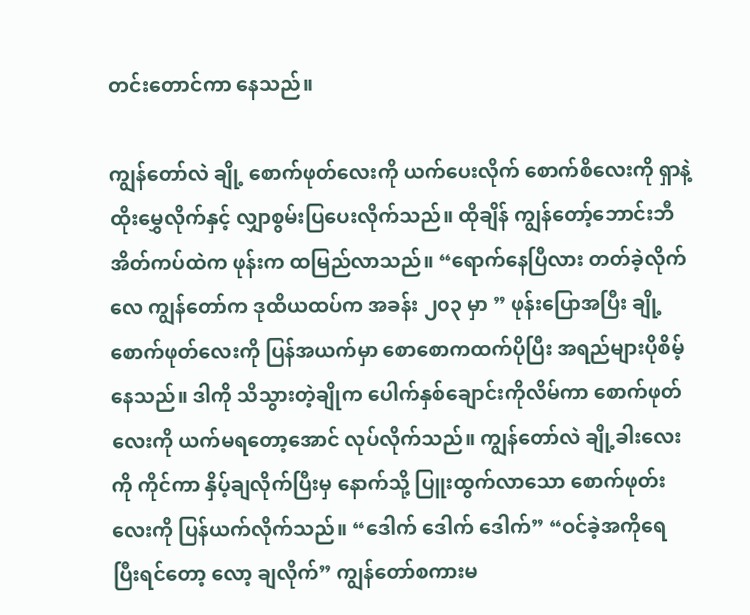တင်းတောင်ကာ နေသည်။

ကျွန်တော်လဲ ချို့ စောက်ဖုတ်လေးကို ယက်ပေးလိုက် စောက်စိလေးကို ရှာနဲ့ ထိုးမွှေလိုက်နှင့် လျှာစွမ်းပြပေးလိုက်သည်။ ထိုချိန် ကျွန်တော့်ဘောင်းဘီ အိတ်ကပ်ထဲက ဖုန်းက ထမြည်လာသည်။ “ရောက်နေပြီလား တတ်ခဲ့လိုက်လေ ကျွန်တော်က ဒုထိယထပ်က အခန်း ၂၀၃ မှာ ” ဖုန်းပြောအပြီး ချို့စောက်ဖုတ်လေးကို ပြန်အယက်မှာ စောစောကထက်ပိုပြီး အရည်များပိုစိမ့်နေသည်။ ဒါကို သိသွားတဲ့ချိုက ပေါက်နှစ်ချောင်းကိုလိမ်ကာ စောက်ဖုတ်လေးကို ယက်မရတော့အောင် လုပ်လိုက်သည်။ ကျွန်တော်လဲ ချို့ခါးလေးကို ကိုင်ကာ နှိပ့်ချလိုက်ပြီးမှ နောက်သို့ ပြူးထွက်လာသော စောက်ဖုတ်းလေးကို ပြန်ယက်လိုက်သည်။ “ဒေါက် ဒေါက် ဒေါက်” “ဝင်ခဲ့အကိုရေ ပြီးရင်တော့ လော့ ချလိုက်” ကျွန်တော်စကားမ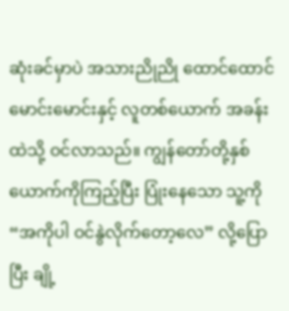ဆုံးခင်မှာပဲ အသားညိုညို ထောင်ထောင်မောင်းမောင်းနှင့် လူတစ်ယောက် အခန်းထဲသို့ ဝင်လာသည်။ ကျွန်တော်တို့နှစ်ယောက်ကိုကြည့်ပြီး ပြုံးနေသော သူ့ကို “အကိုပါ ဝင်နွဲလိုက်တော့လေ” လို့ပြောပြီး ချို့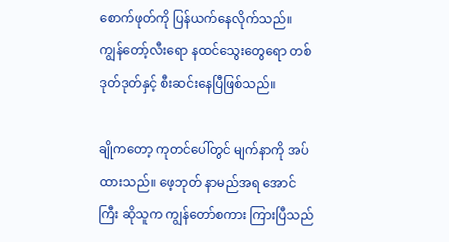စောက်ဖုတ်ကို ပြန်ယက်နေလိုက်သည်။ ကျွန်တော့်လီးရော နထင်သွေးတွေရော တစ်ဒုတ်ဒုတ်နှင့် စီးဆင်းနေပြီဖြစ်သည်။

ချိုကတော့ ကုတင်ပေါ်တွင် မျက်နာကို အပ်ထားသည်။ ဖေ့ဘုတ် နာမည်အရ အောင်ကြီး ဆိုသူက ကျွန်တော်စကား ကြားပြီသည်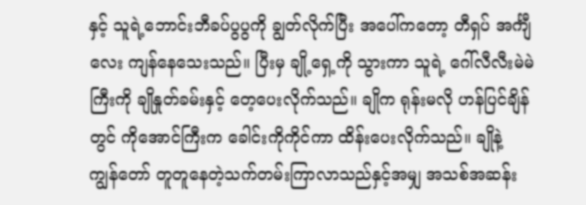နှင့် သူရဲ့ဘောင်းဘီခပ်ပွပွကို ချွတ်လိုက်ပြီး အပေါ်ကတော့ တီရှပ် အင်္ကျီလေး ကျန်နေသေးသည်။ ပြီးမှ ချို့ရှေ့ကို သွားကာ သူရဲ့ ဂေါ်လီလီးမဲမဲကြီးကို ချိုနှုတ်ခမ်းနှင့် တေ့ပေးလိုက်သည်။ ချိုက ရုန်းမလို ဟန်ပြင်ချိန်တွင် ကိုအောင်ကြီးက ခေါင်းကိုကိုင်ကာ ထိန်းပေးလိုက်သည်။ ချိုနဲ့ ကျွန်တော် တူတူနေတဲ့သက်တမ်းကြာလာသည်နှင့်အမျှ အသစ်အဆန်း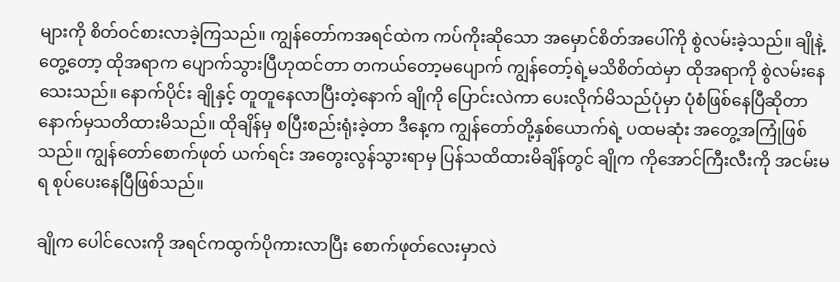များကို စိတ်ဝင်စားလာခဲ့ကြသည်။ ကျွန်တော်ကအရင်ထဲက ကပ်ကိုးဆိုသော အမှောင်စိတ်အပေါ်ကို စွဲလမ်းခဲ့သည်။ ချိုနဲ့တွေ့တော့ ထိုအရာက ပျောက်သွားပြီဟုထင်တာ တကယ်တော့မပျောက် ကျွန်တော့်ရဲ့မသိစိတ်ထဲမှာ ထိုအရာကို စွဲလမ်းနေသေးသည်။ နောက်ပိုင်း ချိုနှင့် တူတူနေလာပြီးတဲ့နောက် ချိုကို ပြောင်းလဲကာ ပေးလိုက်မိသည်ပုံမှာ ပုံစံဖြစ်နေပြီဆိုတာ နောက်မှသတိထားမိသည်။ ထိုချိန်မှ စပြီးစည်းရုံးခဲ့တာ ဒီနေ့က ကျွန်တော်တို့နှစ်ယောက်ရဲ့ ပထမဆုံး အတွေ့အကြုံဖြစ်သည်။ ကျွန်တော်စောက်ဖုတ် ယက်ရင်း အတွေးလွန်သွားရာမှ ပြန်သထိထားမိချိန်တွင် ချိုက ကိုအောင်ကြီးလီးကို အငမ်းမရ စုပ်ပေးနေပြီဖြစ်သည်။

ချိုက ပေါင်လေးကို အရင်ကထွက်ပိုကားလာပြီး စောက်ဖုတ်လေးမှာလဲ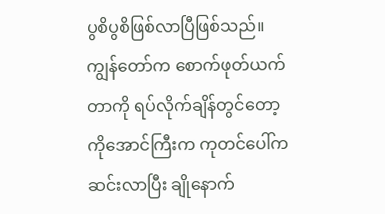ပွစိပွစိဖြစ်လာပြီဖြစ်သည်။ ကျွန်တော်က စောက်ဖုတ်ယက်တာကို ရပ်လိုက်ချိန်တွင်တော့ ကိုအောင်ကြီးက ကုတင်ပေါ်က ဆင်းလာပြီး ချိုနောက်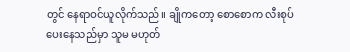တွင် နေရာဝင်ယူလိုက်သည်။ ချိုကတော့ စောစောက လီးစုပ်ပေးနေသည်မှာ သူမ မဟုတ်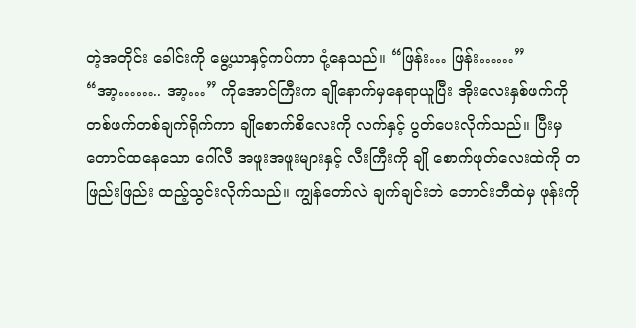တဲ့အတိုင်း ခေါင်းကို မွေ့ယာနှင့်ကပ်ကာ ငုံ့နေသည်။ “ဖြန်း… ဖြန်း……” “အာ့…….. အာ့…” ကိုအောင်ကြီးက ချိုနောက်မှနေရာယူပြီး အိုးလေးနှစ်ဖက်ကို တစ်ဖက်တစ်ချက်ရိုက်ကာ ချိုစောက်စိလေးကို လက်နှင့် ပွတ်ပေးလိုက်သည်။ ပြီးမှ တောင်ထနေသော ဂေါ်လီ အဖူးအဖူးများနှင့် လီးကြီးကို ချို စောက်ဖုတ်လေးထဲကို တဖြည်းဖြည်း ထည့်သွင်းလိုက်သည်။ ကျွန်တော်လဲ ချက်ချင်းဘဲ ဘောင်းဘီထဲမှ ဖုန်းကို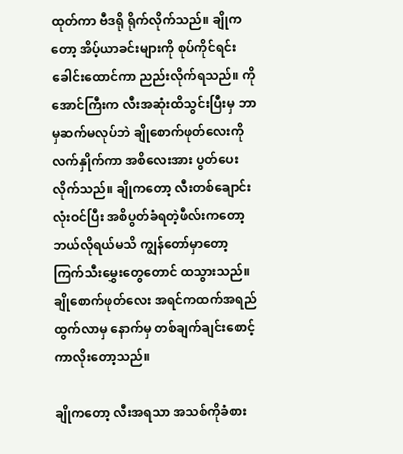ထုတ်ကာ ဗီဒရို ရိုက်လိုက်သည်။ ချိုကတော့ အိပ့်ယာခင်းများကို စုပ်ကိုင်ရင်း ခေါင်းထောင်ကာ ညည်းလိုက်ရသည်။ ကိုအောင်ကြီးက လီးအဆုံးထိသွင်းပြီးမှ ဘာမှဆက်မလုပ်ဘဲ ချိုစောက်ဖုတ်လေးကို လက်နှိုက်ကာ အစိလေးအား ပွတ်ပေးလိုက်သည်။ ချိုကတော့ လီးတစ်ချောင်းလုံးဝင်ပြီး အစိပွတ်ခံရတဲ့ဖီလ်းကတော့ ဘယ်လိုရယ်မသိ ကျွန်တော်မှာတော့ ကြက်သီးမွှေးတွေတောင် ထသွားသည်။ ချိုစောက်ဖုတ်လေး အရင်ကထက်အရည်ထွက်လာမှ နောက်မှ တစ်ချက်ချင်းစောင့်ကာလိုးတော့သည်။

ချိုကတော့ လီးအရသာ အသစ်ကိုခံစား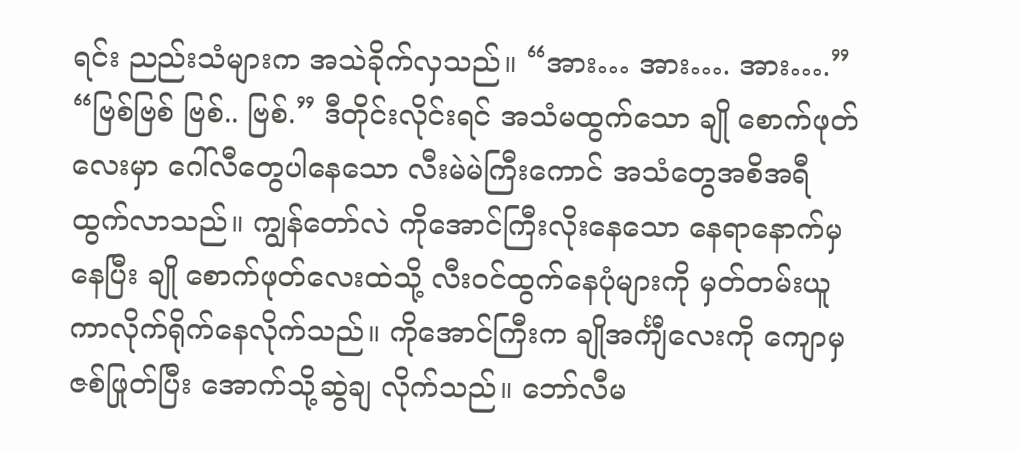ရင်း ညည်းသံများက အသဲခိုက်လှသည်။ “အား… အား…. အား….” “ဗြစ်ဗြစ် ဗြစ်.. ဗြစ်.” ဒီတိုင်းလိုင်းရင် အသံမထွက်သော ချို စောက်ဖုတ်လေးမှာ ဂေါ်လီတွေပါနေသော လီးမဲမဲကြီးကောင် အသံတွေအစိအရီထွက်လာသည်။ ကျွန်တော်လဲ ကိုအောင်ကြီးလိုးနေသော နေရာနောက်မှနေပြီး ချို စောက်ဖုတ်လေးထဲသို့ လီးဝင်ထွက်နေပုံများကို မှတ်တမ်းယူ ကာလိုက်ရိုက်နေလိုက်သည်။ ကိုအောင်ကြီးက ချိုအင်္ကျီလေးကို ကျောမှဇစ်ဖြုတ်ပြီး အောက်သို့ဆွဲချ လိုက်သည်။ ဘော်လီမ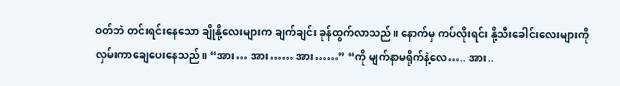ဝတ်ဘဲ တင်းရင်းနေသော ချိုနို့လေးများက ချက်ချင်း ခုန်ထွက်လာသည်။ နောက်မှ ကပ်လိုးရင်း နို့သီးခေါင်းလေးများကို လှမ်းကာချေပေးနေသည်။ “အား… အား…… အား……” “ကို မျက်နာမရိုက်နဲ့လေ….. အား..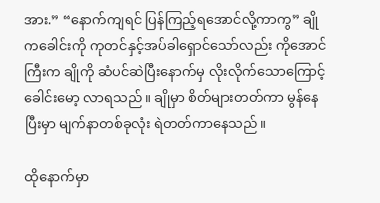အား.” “နောက်ကျရင် ပြန်ကြည့်ရအောင်လို့ကာကွ” ချိုကခေါင်းကို ကုတင်နှင့်အပ်ခါရှောင်သော်လည်း ကိုအောင်ကြီးက ချိုကို ဆံပင်ဆဲပြီးနောက်မှ လိုးလိုက်သောကြောင့် ခေါင်းမော့ လာရသည်။ ချိုမှာ စိတ်များတတ်ကာ မွန်နေပြီးမှာ မျက်နာတစ်ခုလုံး ရဲတတ်ကာနေသည်။

ထိုနောက်မှာ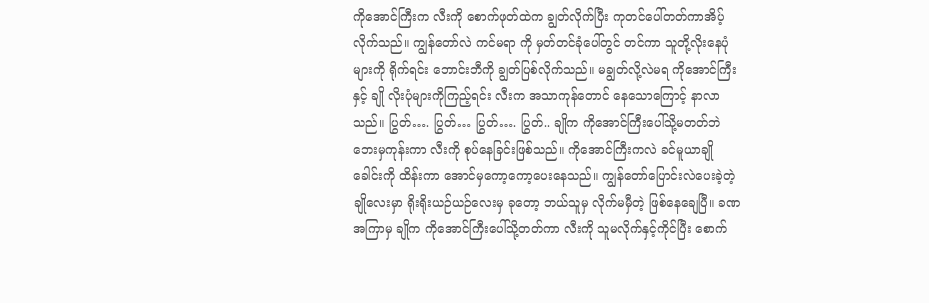ကိုအောင်ကြီးက လီးကို စောက်ဖုတ်ထဲက ချွတ်လိုက်ပြီး ကုတင်ပေါ်တတ်ကာအိပ့်လိုက်သည်။ ကျွန်တော်လဲ ကင်မရာ ကို မှတ်တင်ခုံပေါ်တွင် တင်ကာ သူတို့လိုးနေပုံများကို ရိုက်ရင်း ဘောင်းဘီကို ချွတ်ပြစ်လိုက်သည်။ မချွတ်လို့လဲမရ ကိုအောင်ကြီးနှင့် ချို လိုးပုံများကိုကြည့်ရင်း လီးက အသာကုန်တောင် နေသောကြောင့် နာလာသည်။ ပြွတ်…. ပြွတ်… ပြွတ်…. ပြွတ်.. ချိုက ကိုအောင်ကြီးပေါ်သို့မတတ်ဘဲ ဘေးမှကုန်းကာ လီးကို စုပ်နေခြင်းဖြစ်သည်။ ကိုအောင်ကြီးကလဲ ခင်မူယာချိုခေါင်းကို ထိန်းကာ အောင်မှကော့ကော့ပေးနေသည်။ ကျွန်တော်ပြောင်းလဲပေးခဲ့တဲ့ချိုလေးမှာ ရိုးရိုးယဉ်ယဉ်လေးမှ ခုတော့ ဘယ်သူမှ လိုက်မမှီတဲ့ ဖြစ်နေချေပြီ။ ခဏအကြာမှ ချိုက ကိုအောင်ကြီးပေါ်သို့တတ်ကာ လီးကို သူမလိုက်နှင့်ကိုင်ပြီး စောက်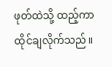ဖုတ်ထဲသို့ ထည့်ကာ ထိုင်ချလိုက်သည်။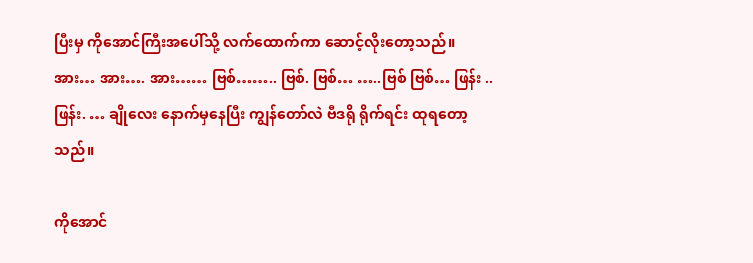ပြီးမှ ကိုအောင်ကြီးအပေါ်သို့ လက်ထောက်ကာ ဆောင့်လိုးတော့သည်။ အား… အား…. အား…… ဗြစ်…….. ဗြစ်. ဗြစ်… …..ဗြစ် ဗြစ်… ဖြန်း .. ဖြန်း. … ချိုလေး နောက်မှနေပြီး ကျွန်တော်လဲ ဗီဒရို ရိုက်ရင်း ထုရတော့သည်။

ကိုအောင်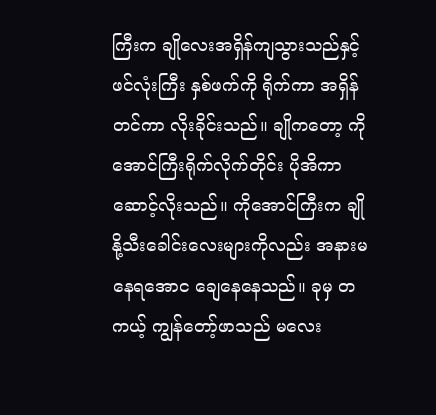ကြီးက ချိုလေးအရှိန်ကျသွားသည်နှင့် ဖင်လုံးကြီး နှစ်ဖက်ကို ရိုက်ကာ အရှိန်တင်ကာ လိုးခိုင်းသည်။ ချိုကတော့ ကိုအောင်ကြီးရိုက်လိုက်တိုင်း ပိုအိကာဆောင့်လိုးသည်။ ကိုအောင်ကြီးက ချိုနို့သီးခေါင်းလေးများကိုလည်း အနားမနေရအောင ချေနေနေသည်။ ခုမှ တကယ့် ကျွန်တော့်ဖာသည် မလေး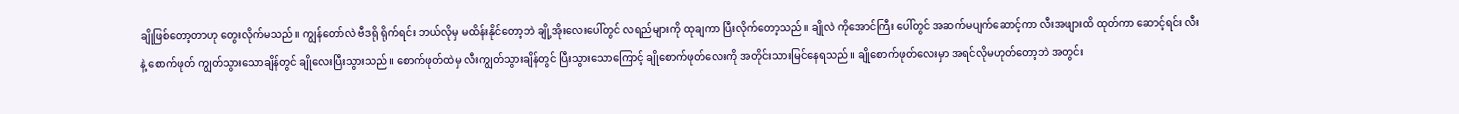ချိုဖြစ်တော့တာဟု တွေးလိုက်မသည်။ ကျွန်တော်လဲ ဗီဒရို ရိုက်ရင်း ဘယ်လိုမှ မထိန်းနိုင်တော့ဘဲ ချို့အိုးလေးပေါ်တွင် လရည်များကို ထုချကာ ပြီးလိုက်တော့သည်။ ချိုလဲ ကိုအောင်ကြီး ပေါ်တွင် အဆက်မပျက်ဆောင့်ကာ လီးအဖျားထိ ထုတ်ကာ ဆောင့်ရင်း လီးနဲ့ စောက်ဖုတ် ကျွတ်သွားသောချိန်တွင် ချိုလေးပြီးသွားသည်။ စောက်ဖုတ်ထဲမှ လီးကျွတ်သွားချိန်တွင် ပြီးသွားသောကြောင့် ချိုစောက်ဖုတ်လေးကို အတိုင်းသားမြင်နေရသည်။ ချိုစောက်ဖုတ်လေးမှာ အရင်လိုမဟုတ်တော့ဘဲ အတွင်း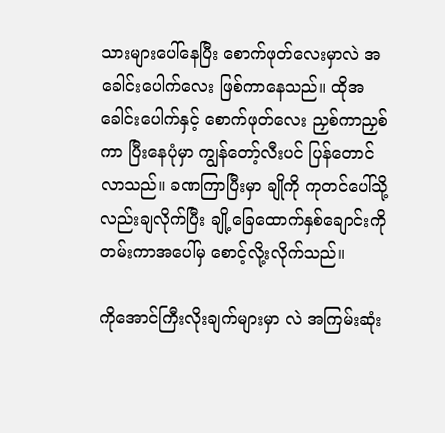သားများပေါ်နေပြီး စောက်ဖုတ်လေးမှာလဲ အခေါင်းပေါက်လေး ဖြစ်ကာနေသည်။ ထိုအခေါင်းပေါက်နှင့် စောက်ဖုတ်လေး ညှစ်ကာညှစ်ကာ ပြီးနေပုံမှာ ကျွန်တော့်လီးပင် ပြန်တောင်လာသည်။ ခဏကြာပြီးမှာ ချိုကို ကုတင်ပေါ်သို့လည်းချလိုက်ပြီး ချို့ခြေထောက်နှစ်ချောင်းကို တမ်းကာအပေါ်မှ စောင့်လို့းလိုက်သည်။

ကိုအောင်ကြီးလိုးချက်များမှာ လဲ အကြမ်းဆုံး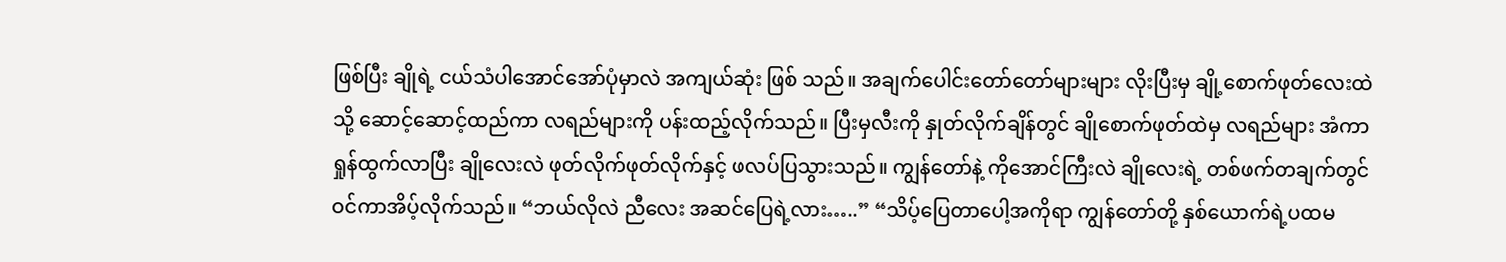ဖြစ်ပြီး ချိုရဲ့ ငယ်သံပါအောင်အော်ပုံမှာလဲ အကျယ်ဆုံး ဖြစ် သည်။ အချက်ပေါင်းတော်တော်များများ လိုးပြီးမှ ချို့စောက်ဖုတ်လေးထဲသို့ ဆောင့်ဆောင့်ထည်ကာ လရည်များကို ပန်းထည့်လိုက်သည်။ ပြီးမှလီးကို နှုတ်လိုက်ချိန်တွင် ချိုစောက်ဖုတ်ထဲမှ လရည်များ အံကာရှုန်ထွက်လာပြီး ချိုလေးလဲ ဖုတ်လိုက်ဖုတ်လိုက်နှင့် ဖလပ်ပြသွားသည်။ ကျွန်တော်နဲ့ ကိုအောင်ကြီးလဲ ချိုလေးရဲ့ တစ်ဖက်တချက်တွင် ဝင်ကာအိပ့်လိုက်သည်။ “ဘယ်လိုလဲ ညီလေး အဆင်ပြေရဲ့လား…..” “သိပ့်ပြေတာပေါ့အကိုရာ ကျွန်တော်တို့ နှစ်ယောက်ရဲ့ပထမ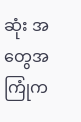ဆုံး အတွေအကြုံက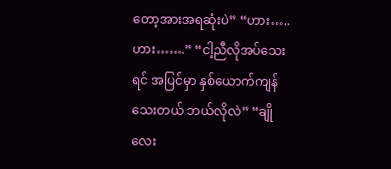တော့အားအရဆုံးပဲ” “ဟား….. ဟား…….” “ငါ့ညီလိုအပ်သေးရင် အပြင်မှာ နှစ်ယောက်ကျန်သေးတယ် ဘယ်လိုလဲ” “ချိုလေး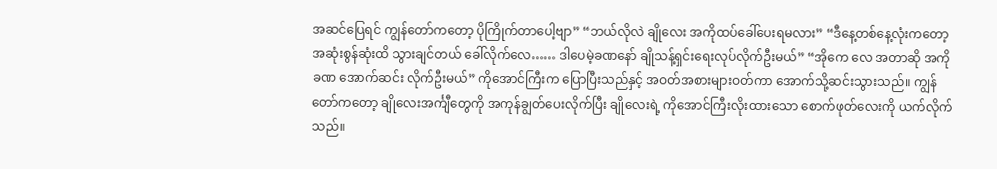အဆင်ပြေရင် ကျွန်တော်ကတော့ ပိုကြိုက်တာပေါ့ဗျာ” “ဘယ်လိုလဲ ချိုလေး အကိုထပ်ခေါ်ပေးရမလား” “ဒီနေ့တစ်နေ့လုံးကတော့ အဆုံးစွန်ဆုံးထိ သွားချင်တယ် ခေါ်လိုက်လေ…… ဒါပေမဲ့ခဏနော် ချိုသန့်ရှင်းရေးလုပ်လိုက်ဦးမယ်” “အိုကေ လေ အတာဆို အကိုခဏ အောက်ဆင်း လိုက်ဦးမယ်” ကိုအောင်ကြီးက ပြောပြီးသည်နှင့် အဝတ်အစားများဝတ်ကာ အောက်သို့ဆင်းသွားသည်။ ကျွန်တော်ကတော့ ချိုလေးအင်္ကျီတွေကို အကုန်ချွတ်ပေးလိုက်ပြီး ချိုလေးရဲ့ ကိုအောင်ကြီးလိုးထားသော စောက်ဖုတ်လေးကို ယက်လိုက်သည်။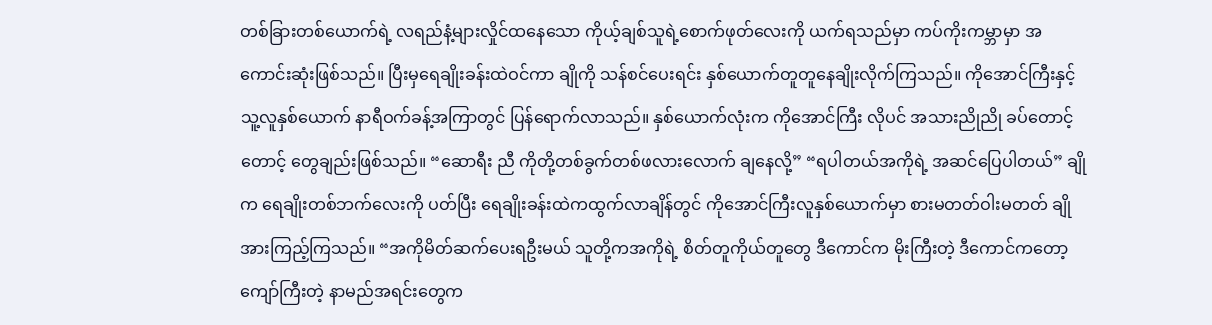တစ်ခြားတစ်ယောက်ရဲ့ လရည်နံ့များလှိုင်ထနေသော ကိုယ့်ချစ်သူရဲ့စောက်ဖုတ်လေးကို ယက်ရသည်မှာ ကပ်ကိုးကမ္ဘာမှာ အကောင်းဆုံးဖြစ်သည်။ ပြီးမှရေချိုးခန်းထဲဝင်ကာ ချိုကို သန်စင်ပေးရင်း နှစ်ယောက်တူတူနေချိုးလိုက်ကြသည်။ ကိုအောင်ကြီးနှင့် သူ့လူနှစ်ယောက် နာရီဝက်ခန့်အကြာတွင် ပြန်ရောက်လာသည်။ နှစ်ယောက်လုံးက ကိုအောင်ကြီး လိုပင် အသားညိုညို ခပ်တောင့်တောင့် တွေချည်းဖြစ်သည်။ “ဆောရီး ညီ ကိုတို့တစ်ခွက်တစ်ဖလားလောက် ချနေလို့” “ရပါတယ်အကိုရဲ့ အဆင်ပြေပါတယ်” ချိုက ရေချိုးတစ်ဘက်လေးကို ပတ်ပြီး ရေချိုးခန်းထဲကထွက်လာချိန်တွင် ကိုအောင်ကြီးလူနှစ်ယောက်မှာ စားမတတ်ဝါးမတတ် ချိုအားကြည့်ကြသည်။ “အကိုမိတ်ဆက်ပေးရဦးမယ် သူတို့ကအကိုရဲ့ စိတ်တူကိုယ်တူတွေ ဒီကောင်က မိုးကြီးတဲ့ ဒီကောင်ကတော့ ကျော်ကြီးတဲ့ နာမည်အရင်းတွေက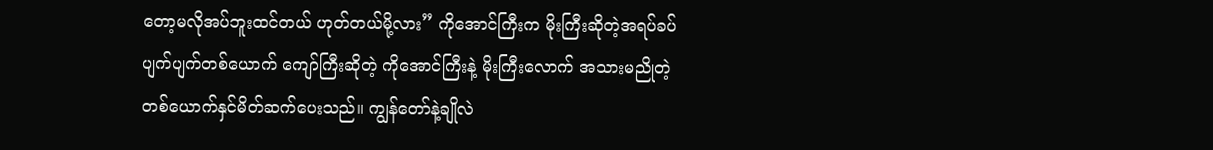တော့မလိုအပ်ဘူးထင်တယ် ဟုတ်တယ်မို့လား” ကိုအောင်ကြီးက မိုးကြီးဆိုတဲ့အရပ်ခပ်ပျက်ပျက်တစ်ယောက် ကျော်ကြီးဆိုတဲ့ ကိုအောင်ကြီးနဲ့ မိုးကြီးလောက် အသားမညိုတဲ့တစ်ယောက်နှင်မိတ်ဆက်ပေးသည်။ ကျွန်တော်နဲ့ချိုလဲ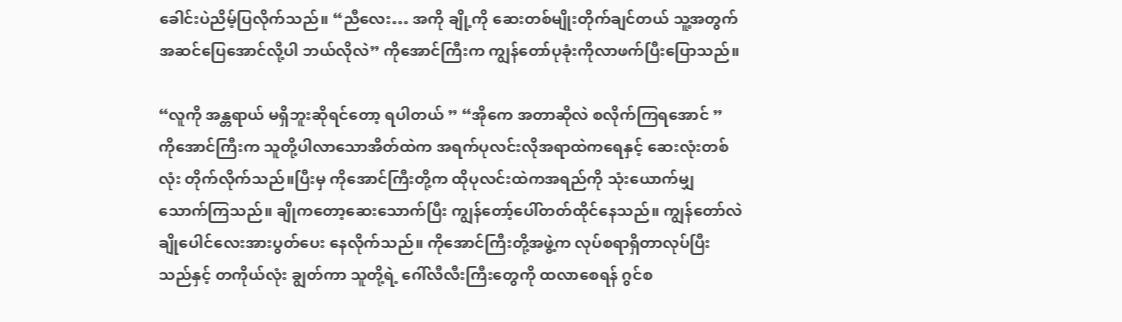ခေါင်းပဲညိမ့်ပြလိုက်သည်။ “ညီလေး… အကို ချို့ကို ဆေးတစ်မျိုးတိုက်ချင်တယ် သူ့အတွက်အဆင်ပြေအောင်လို့ပါ ဘယ်လိုလဲ” ကိုအောင်ကြီးက ကျွန်တော်ပုခုံးကိုလာဖက်ပြီးပြောသည်။

“လူကို အန္တရာယ် မရှိဘူးဆိုရင်တော့ ရပါတယ် ” “အိုကေ အတာဆိုလဲ စလိုက်ကြရအောင် ” ကိုအောင်ကြီးက သူတို့ပါလာသောအိတ်ထဲက အရက်ပုလင်းလိုအရာထဲကရေနှင့် ဆေးလုံးတစ်လုံး တိုက်လိုက်သည်။ပြီးမှ ကိုအောင်ကြီးတို့က ထိုပုလင်းထဲကအရည်ကို သုံးယောက်မျှသောက်ကြသည်။ ချိုကတော့ဆေးသောက်ပြီး ကျွန်တော့်ပေါ်တတ်ထိုင်နေသည်။ ကျွန်တော်လဲ ချိုပေါင်လေးအားပွတ်ပေး နေလိုက်သည်။ ကိုအောင်ကြီးတို့အဖွဲ့က လုပ်စရာရှိတာလုပ်ပြီးသည်နှင့် တကိုယ်လုံး ချွတ်ကာ သူတို့ရဲ့ ဂေါ်လီလီးကြီးတွေကို ထလာစေရန် ဂွင်စ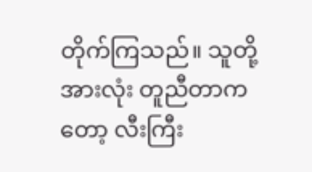တိုက်ကြသည်။ သူတို့အားလုံး တူညီတာကတော့ လီးကြီး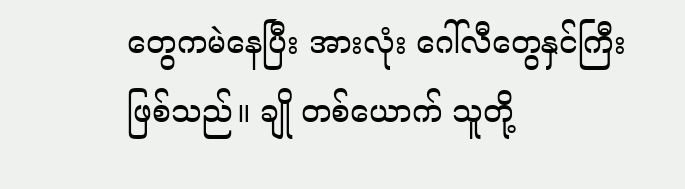တွေကမဲနေပြီး အားလုံး ဂေါ်လီတွေနှင်ကြီးဖြစ်သည်။ ချို တစ်ယောက် သူတို့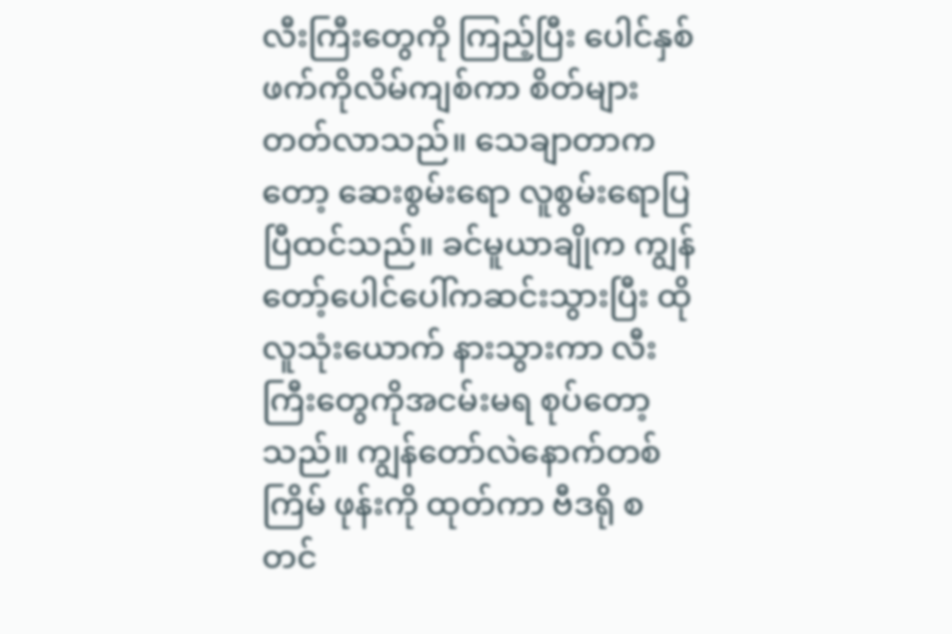လီးကြီးတွေကို ကြည့်ပြီး ပေါင်နှစ်ဖက်ကိုလိမ်ကျစ်ကာ စိတ်များတတ်လာသည်။ သေချာတာကတော့ ဆေးစွမ်းရော လူစွမ်းရောပြ ပြီထင်သည်။ ခင်မူယာချိုက ကျွန်တော့်ပေါင်ပေါ်ကဆင်းသွားပြီး ထိုလူသုံးယောက် နားသွားကာ လီးကြီးတွေကိုအငမ်းမရ စုပ်တော့သည်။ ကျွန်တော်လဲနောက်တစ်ကြိမ် ဖုန်းကို ထုတ်ကာ ဗီဒရို စတင်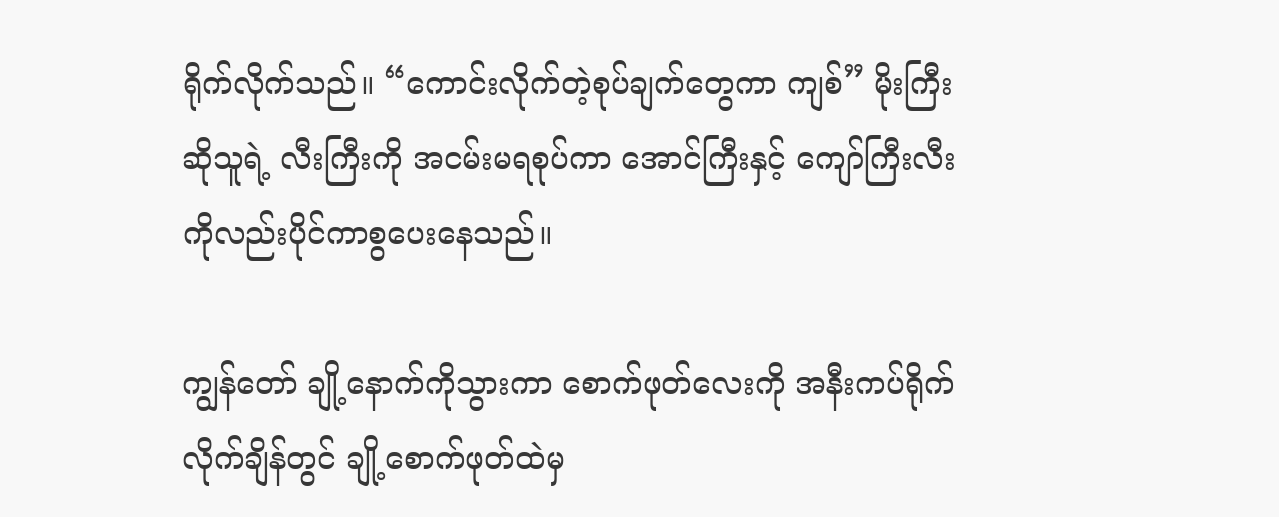ရိုက်လိုက်သည်။ “ကောင်းလိုက်တဲ့စုပ်ချက်တွေကာ ကျစ်” မိုးကြီးဆိုသူရဲ့ လီးကြီးကို အငမ်းမရစုပ်ကာ အောင်ကြီးနှင့် ကျော်ကြီးလီးကိုလည်းပိုင်ကာစွပေးနေသည်။

ကျွန်တော် ချို့နောက်ကိုသွားကာ စောက်ဖုတ်လေးကို အနီးကပ်ရိုက်လိုက်ချိန်တွင် ချို့စောက်ဖုတ်ထဲမှ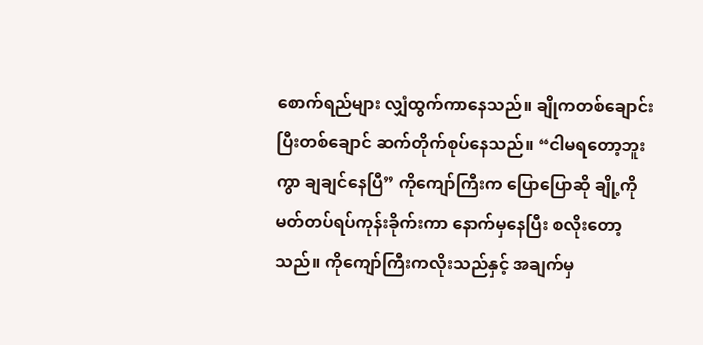စောက်ရည်များ လျှံထွက်ကာနေသည်။ ချိုကတစ်ချောင်းပြီးတစ်ချောင် ဆက်တိုက်စုပ်နေသည်။ “ငါမရတော့ဘူးကွာ ချချင်နေပြီ” ကိုကျော်ကြီးက ပြောပြောဆို ချို့ကို မတ်တပ်ရပ်ကုန်းခိုက်းကာ နောက်မှနေပြီး စလိုးတော့သည်။ ကိုကျော်ကြီးကလိုးသည်နှင့် အချက်မှ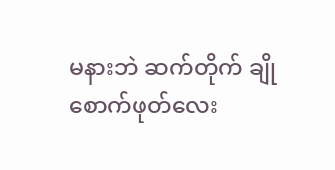မနားဘဲ ဆက်တိုက် ချိုစောက်ဖုတ်လေး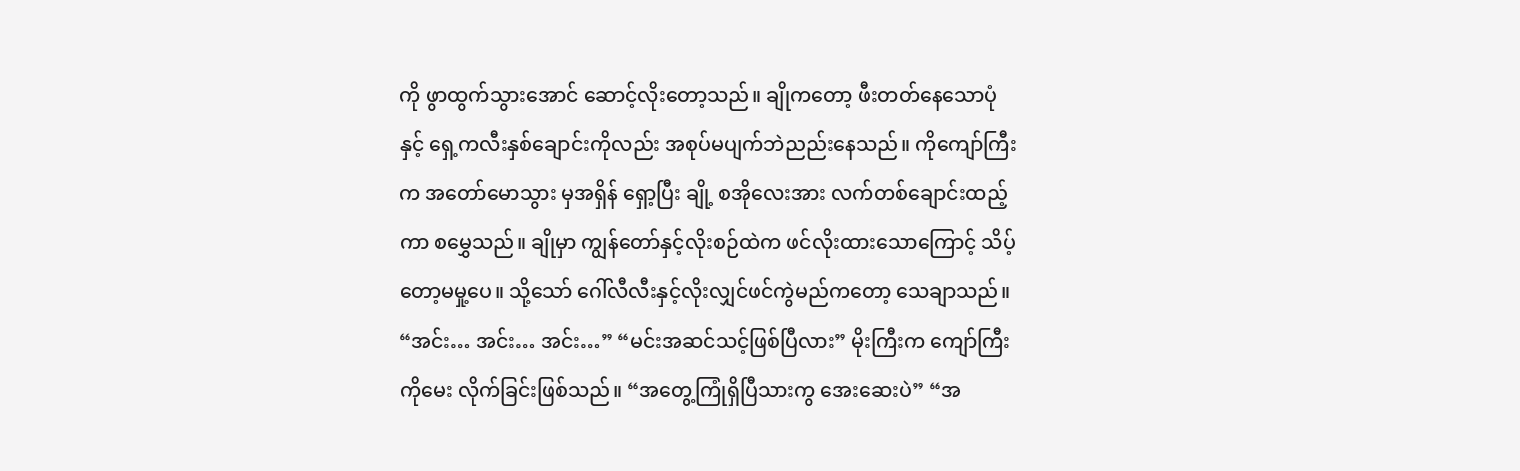ကို ဖွာထွက်သွားအောင် ဆောင့်လိုးတော့သည်။ ချိုကတော့ ဖီးတတ်နေသောပုံနှင့် ရှေ့ကလီးနှစ်ချောင်းကိုလည်း အစုပ်မပျက်ဘဲညည်းနေသည်။ ကိုကျော်ကြီးက အတော်မောသွား မှအရှိန် ရှော့ပြီး ချို့ စအိုလေးအား လက်တစ်ချောင်းထည့်ကာ စမွှေသည်။ ချိုမှာ ကျွန်တော်နှင့်လိုးစဉ်ထဲက ဖင်လိုးထားသောကြောင့် သိပ့်တော့မမှု့ပေ။ သို့သော် ဂေါ်လီလီးနှင့်လိုးလျှင်ဖင်ကွဲမည်ကတော့ သေချာသည်။ “အင်း… အင်း… အင်း…” “မင်းအဆင်သင့်ဖြစ်ပြီလား” မိုးကြီးက ကျော်ကြီးကိုမေး လိုက်ခြင်းဖြစ်သည်။ “အတွေ့ကြုံရှိပြီသားကွ အေးဆေးပဲ” “အ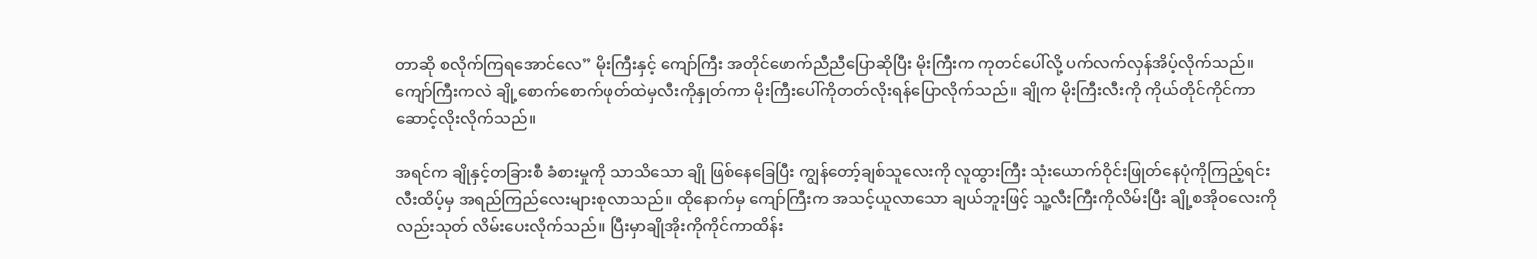တာဆို စလိုက်ကြရအောင်လေ” မိုးကြီးနှင့် ကျော်ကြီး အတိုင်ဖောက်ညီညီပြောဆိုပြီး မိုးကြီးက ကုတင်ပေါ်လို့ ပက်လက်လှန်အိပ့်လိုက်သည်။ ကျော်ကြီးကလဲ ချို့စောက်စောက်ဖုတ်ထဲမှလီးကိုနှုတ်ကာ မိုးကြီးပေါ်ကိုတတ်လိုးရန်ပြောလိုက်သည်။ ချိုက မိုးကြီးလီးကို ကိုယ်တိုင်ကိုင်ကာ ဆောင့်လိုးလိုက်သည်။

အရင်က ချိုနှင့်တခြားစီ ခံစားမှုကို သာသိသော ချို ဖြစ်နေခြေပြီး ကျွန်တော့်ချစ်သူလေးကို လူထွားကြီး သုံးယောက်ဝိုင်းဖြုတ်နေပုံကိုကြည့်ရင်း လီးထိပ့်မှ အရည်ကြည်လေးများစုလာသည်။ ထိုနောက်မှ ကျော်ကြီးက အသင့်ယူလာသော ချယ်ဘူးဖြင့် သူ့လီးကြီးကိုလိမ်းပြီး ချို့စအိုဝလေးကိုလည်းသုတ် လိမ်းပေးလိုက်သည်။ ပြီးမှာချိုအိုးကိုကိုင်ကာထိန်း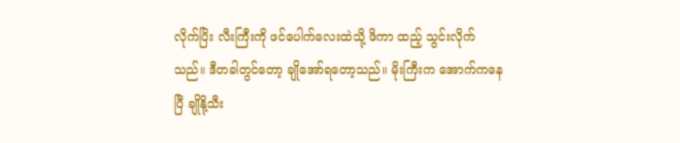လိုက်ပြိး လီးကြီးကို ဖင်ပေါက်လေးထဲသို့ ဖိကာ ထည့် သွင်းလိုက်သည်။ ဒီတခါတွင်တော့ ချိုအော်ရတော့သည်။ မိုးကြီးက အောက်ကနေပြီ ချိုနို့သီး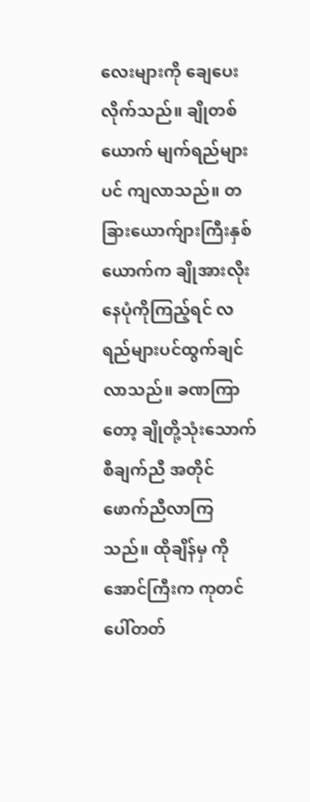လေးများကို ချေပေးလိုက်သည်။ ချိုတစ်ယောက် မျက်ရည်များပင် ကျလာသည်။ တခြားယောက်ျားကြီးနှစ်ယောက်က ချိုအားလိုးနေပုံကိုကြည့်ရင် လရည်များပင်ထွက်ချင်လာသည်။ ခဏကြာတော့ ချိုတို့သုံးသောက် စီချက်ညီ အတိုင်ဖောက်ညီလာကြသည်။ ထိုချိန်မှ ကိုအောင်ကြီးက ကုတင်ပေါ်တတ်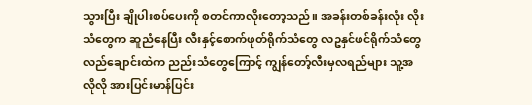သွားပြီး ချိုပါးစပ်ပေးကို စတင်ကာလိုးတော့သည်။ အခန်းတစ်ခန်းလုံး လိုးသံတွေက ဆူညံနေပြီး လီးနှင့်စောက်ဖုတ်ရိုက်သံတွေ လဥနှင်ဖင်ရိုက်သံတွေ လည်ချောင်းထဲက ညည်းသံတွေကြောင့် ကျွန်တော့်လီးမှလရည်များ သူ့အလိုလို အားပြင်းမာန်ပြင်း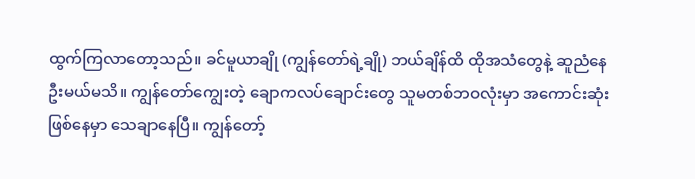ထွက်ကြလာတော့သည်။ ခင်မူယာချို (ကျွန်တော်ရဲ့ချို) ဘယ်ချိန်ထိ ထိုအသံတွေနဲ့ ဆူညံနေဦးမယ်မသိ။ ကျွန်တော်ကျွေးတဲ့ ချောကလပ်ချောင်းတွေ သူမတစ်ဘဝလုံးမှာ အကောင်းဆုံးဖြစ်နေမှာ သေချာနေပြီ။ ကျွန်တော့်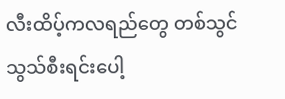လီးထိပ့်ကလရည်တွေ တစ်သွင်သွသ်စီးရင်းပေါ့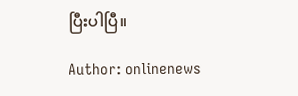ပြီးပါပြီ။

Author: onlinenews